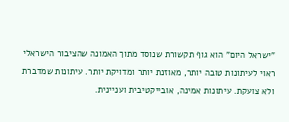"ישראל היום" הוא גוף תקשורת שנוסד מתוך האמונה שהציבור הישראלי ראוי לעיתונות טובה יותר, מאוזנת יותר ומדויקת יותר. עיתונות שמדברת ולא צועקת. עיתונות אמינה, אובייקטיבית ועניינית.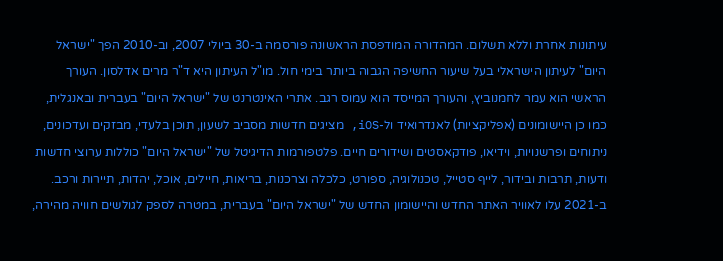עיתונות אחרת וללא תשלום. המהדורה המודפסת הראשונה פורסמה ב-30 ביולי 2007, וב-2010 הפך "ישראל היום" לעיתון הישראלי בעל שיעור החשיפה הגבוה ביותר בימי חול. מו"ל העיתון היא ד"ר מרים אדלסון. העורך הראשי הוא עמר לחמנוביץ, והעורך המייסד הוא עמוס רגב. אתרי האינטרנט של "ישראל היום" בעברית ובאנגלית, כמו כן היישומונים (אפליקציות) לאנדרואיד ול-iOS, מציגים חדשות מסביב לשעון, תוכן בלעדי, מבזקים ועדכונים, ניתוחים ופרשנויות, וידיאו, פודקאסטים ושידורים חיים. פלטפורמות הדיגיטל של "ישראל היום" כוללות ערוצי חדשות ודעות, תרבות ובידור, לייף סטייל, טכנולוגיה, ספורט, כלכלה וצרכנות, בריאות, חיילים, אוכל, יהדות, תיירות ורכב. ב-2021 עלו לאוויר האתר החדש והיישומון החדש של "ישראל היום" בעברית, במטרה לספק לגולשים חוויה מהירה,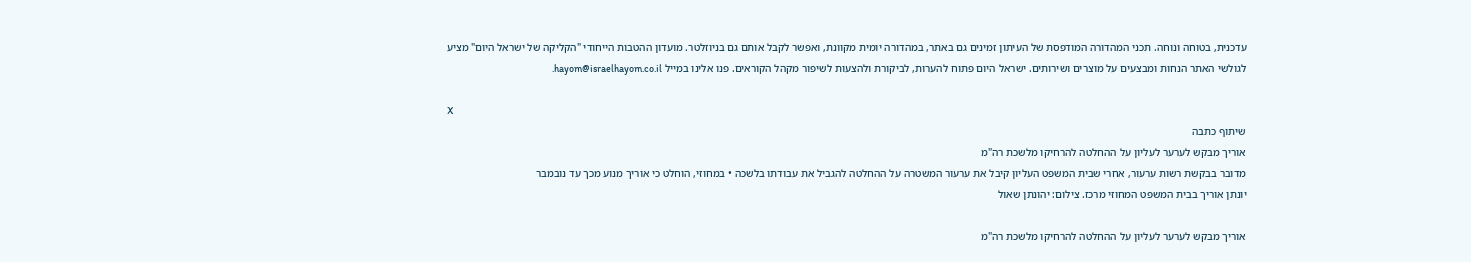עדכנית, בטוחה ונוחה. תכני המהדורה המודפסת של העיתון זמינים גם באתר, במהדורה יומית מקוונת, ואפשר לקבל אותם גם בניוזלטר. מועדון ההטבות הייחודי "הקליקה של ישראל היום" מציע לגולשי האתר הנחות ומבצעים על מוצרים ושירותים. ישראל היום פתוח להערות, לביקורת ולהצעות לשיפור מקהל הקוראים. פנו אלינו במייל hayom@israelhayom.co.il.

X
שיתוף כתבה
אוריך מבקש לערער לעליון על ההחלטה להרחיקו מלשכת רה"מ
מדובר בבקשת רשות ערעור, אחרי שבית המשפט העליון קיבל את ערעור המשטרה על ההחלטה להגביל את עבודתו בלשכה • במחוזי, הוחלט כי אוריך מנוע מכך עד נובמבר
יונתן אוריך בבית המשפט המחוזי מרכז. צילום: יהונתן שאול

אוריך מבקש לערער לעליון על ההחלטה להרחיקו מלשכת רה"מ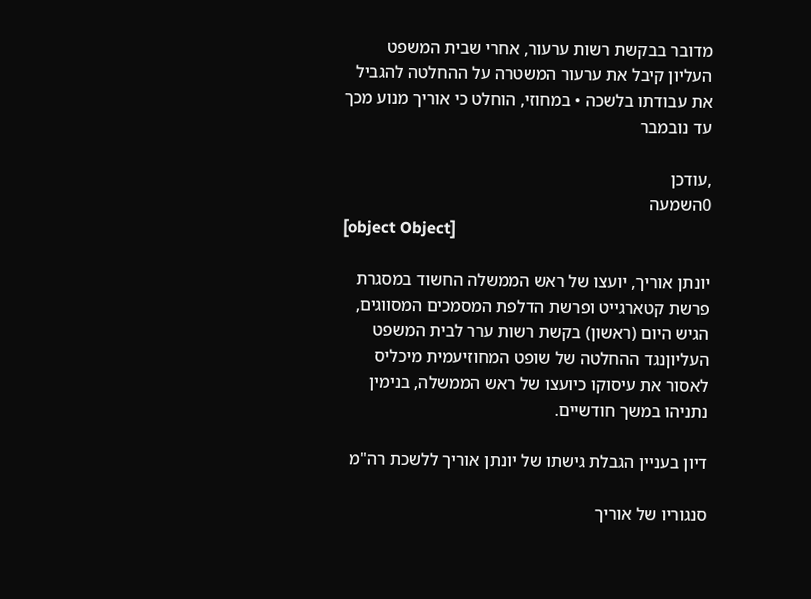מדובר בבקשת רשות ערעור, אחרי שבית המשפט העליון קיבל את ערעור המשטרה על ההחלטה להגביל את עבודתו בלשכה • במחוזי, הוחלט כי אוריך מנוע מכך עד נובמבר

,עודכן
0השמעה
[object Object]

יונתן אוריך, יועצו של ראש הממשלה החשוד במסגרת פרשת קטארגייט ופרשת הדלפת המסמכים המסווגים, הגיש היום (ראשון) בקשת רשות ערר לבית המשפט העליוןנגד ההחלטה של שופט המחוזיעמית מיכליס לאסור את עיסוקו כיועצו של ראש הממשלה, בנימין נתניהו במשך חודשיים.

דיון בעניין הגבלת גישתו של יונתן אוריך ללשכת רה"מ

סנגוריו של אוריך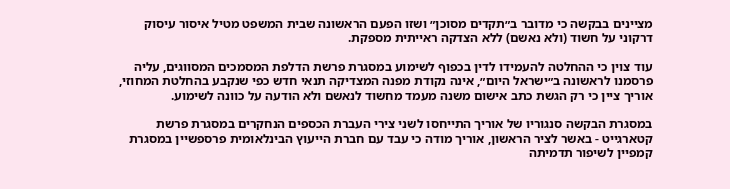מציינים בבקשה כי מדובר ב״תקדים מסוכן״ ושזו הפעם הראשונה שבית המשפט מטיל איסור עיסוק דרקוני על חשוד (ולא נאשם) ללא הצדקה ראייתית מספקת.

עוד צוין כי ההחלטה להעמידו לדין בכפוף לשימוע במסגרת פרשת הדלפת המסמכים המסווגים, עליה פרסמנו לראשונה ב״ישראל היום״, אינה נקודת מפנה המצדיקה תנאי חדש כפי שנקבע בהחלטת המחוזי, אוריך ציין כי רק הגשת כתב אישום משנה מעמד מחשוד לנאשם ולא הודעה על כוונה לשימוע.

במסגרת הבקשה סנגוריו של אוריך התייחסו לשני צירי העברת הכספים הנחקרים במסגרת פרשת קטארגייט - באשר לציר הראשון, אוריך מודה כי עבד עם חברת הייעוץ הבינלאומית פרספשיין במסגרת קמפיין לשיפור תדמיתה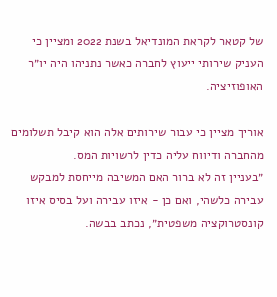של קטאר לקראת המונדיאל בשנת 2022 ומציין כי העניק שירותי ייעוץ לחברה כאשר נתניהו היה יו״ר האופוזיציה.

אוריך מציין כי עבור שירותים אלה הוא קיבל תשלומים מהחברה ודיווח עליה כדין לרשויות המס.
״בעניין זה לא ברור האם המשיבה מייחסת למבקש עבירה כלשהי, ואם כן - איזו עבירה ועל בסיס איזו קונסטרוקציה משפטית״, נכתב בבשה.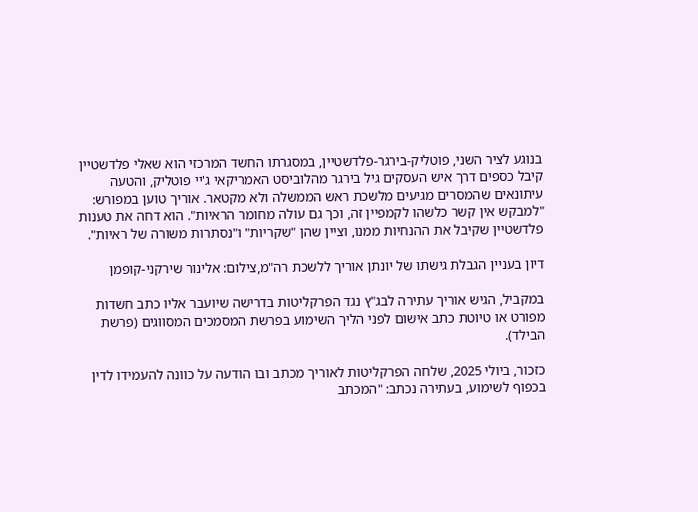בנוגע לציר השני, פוטליק-בירגר-פלדשטיין, במסגרתו החשד המרכזי הוא שאלי פלדשטיין קיבל כספים דרך איש העסקים גיל בירגר מהלוביסט האמריקאי ג'יי פוטליק, והטעה עיתונאים שהמסרים מגיעים מלשכת ראש הממשלה ולא מקטאר. אוריך טוען במפורש: "למבקש אין קשר כלשהו לקמפיין זה, וכך גם עולה מחומר הראיות". הוא דחה את טענות פלדשטיין שקיבל את ההנחיות ממנו, וציין שהן "שקריות" ו"נסתרות משורה של ראיות".

דיון בעניין הגבלת גישתו של יונתן אוריך ללשכת רה"מ,צילום: אלינור שירקני-קופמן

במקביל, הגיש אוריך עתירה לבג"ץ נגד הפרקליטות בדרישה שיועבר אליו כתב חשדות מפורט או טיוטת כתב אישום לפני הליך השימוע בפרשת המסמכים המסווגים (פרשת הבילד).

כזכור, ביולי 2025, שלחה הפרקליטות לאוריך מכתב ובו הודעה על כוונה להעמידו לדין בכפוף לשימוע, בעתירה נכתב: "המכתב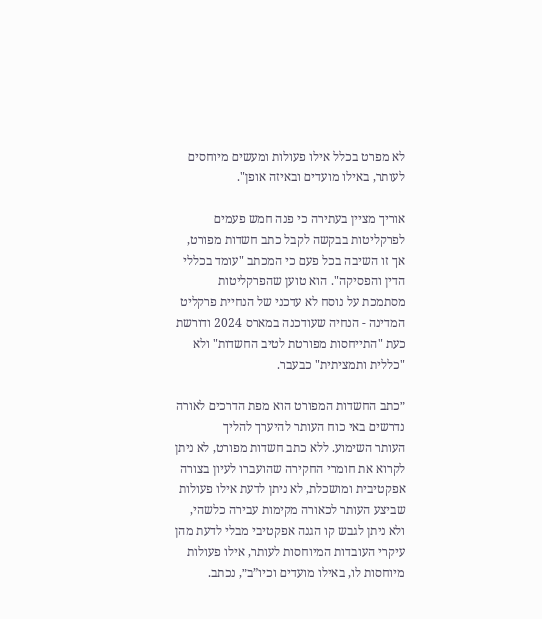לא מפרט בכלל אילו פעולות ומעשים מיוחסים לעותר, באילו מועדים ובאיזה אופן".

אוריך מציין בעתירה כי פנה חמש פעמים לפרקליטות בבקשה לקבל כתב חשדות מפורט, אך זו השיבה בכל פעם כי המכתב "עומד בכללי הדין והפסיקה". הוא טוען שהפרקליטות מסתמכת על נוסח לא עדכני של הנחיית פרקליט המדינה - הנחיה שעודכנה במארס 2024 ודורשת כעת "התייחסות מפורטת לטיב החשדות" ולא "כללית ותמציתית" כבעבר.

״כתב החשדות המפורט הוא מפת הדרכים לאורה נדרשים באי כוח העותר להיערך להליך
העותר השימוע. ללא כתב חשדות מפורט, לא ניתן לקרוא את חומרי החקירה שהועברו לעיון בצורה אפקטיבית ומושכלת, לא ניתן לדעת אילו פעולות שביצע העותר לכאורה מקימות עבירה כלשהי, ולא ניתן לגבש קו הגנה אפקטיבי מבלי לדעת מהן עיקרי העובדות המיוחסות לעותר, אילו פעולות מיוחסות לו, באילו מועדים וכיו”ב״, נכתב.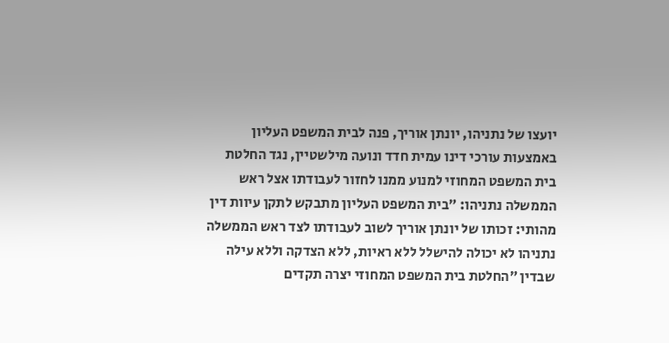יועצו של נתניהו, יונתן אוריך, פנה לבית המשפט העליון באמצעות עורכי דינו עמית חדד ונועה מילשטיין, נגד החלטת בית המשפט המחוזי למנוע ממנו לחזור לעבודתו אצל ראש הממשלה נתניהו: ״בית המשפט העליון מתבקש לתקן עיוות דין מהותי: זכותו של יונתן אוריך לשוב לעבודתו לצד ראש הממשלה נתניהו לא יכולה להישלל ללא ראיות, ללא הצדקה וללא עילה שבדין ״החלטת בית המשפט המחוזי יצרה תקדים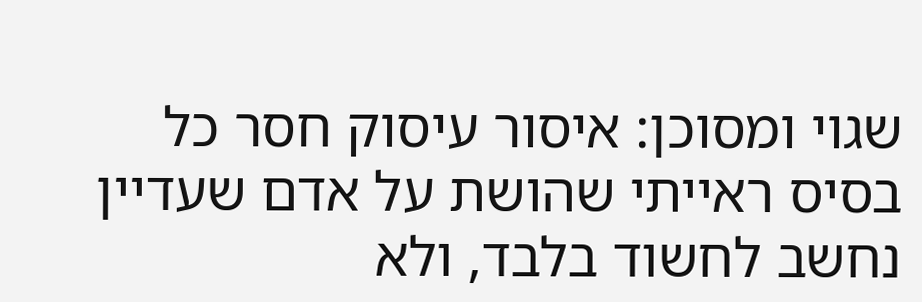שגוי ומסוכן: איסור עיסוק חסר כל בסיס ראייתי שהושת על אדם שעדיין נחשב לחשוד בלבד, ולא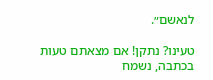לנאשם״.

טעינו? נתקן! אם מצאתם טעות בכתבה, נשמח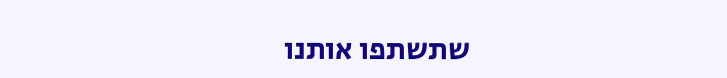שתשתפו אותנו